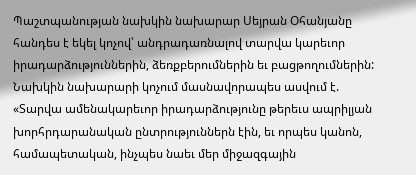Պաշտպանության նախկին նախարար Սեյրան Օհանյանը հանդես է եկել կոչով՝ անդրադառնալով տարվա կարեւոր իրադարձություններին, ձեռքբերումներին եւ բացթողումներին:
Նախկին նախարարի կոչում մասնավորապես ասվում է. «Տարվա ամենակարեւոր իրադարձությունը թերեւս ապրիլյան խորհրդարանական ընտրություններն էին, եւ որպես կանոն, համապետական, ինչպես նաեւ մեր միջազգային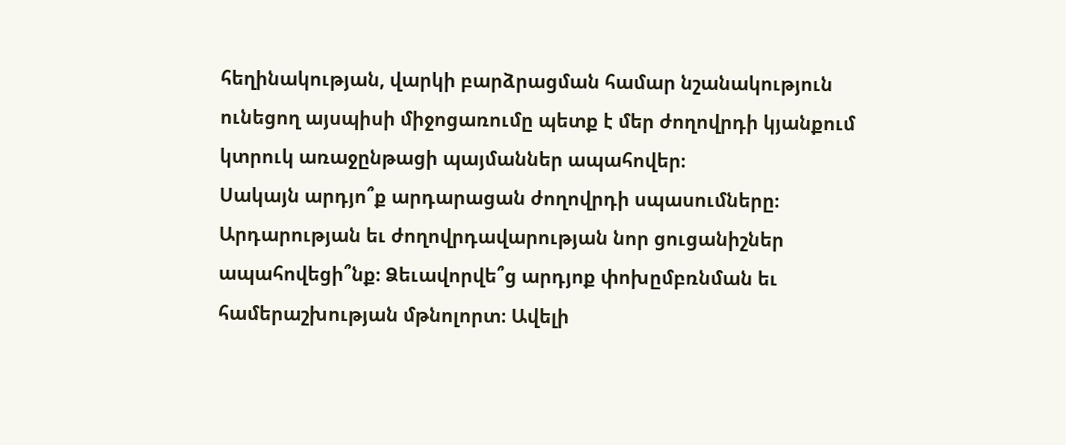հեղինակության, վարկի բարձրացման համար նշանակություն ունեցող այսպիսի միջոցառումը պետք է մեր ժողովրդի կյանքում կտրուկ առաջընթացի պայմաններ ապահովեր։
Սակայն արդյո՞ք արդարացան ժողովրդի սպասումները։ Արդարության եւ ժողովրդավարության նոր ցուցանիշներ ապահովեցի՞նք։ Ձեւավորվե՞ց արդյոք փոխըմբռնման եւ համերաշխության մթնոլորտ։ Ավելի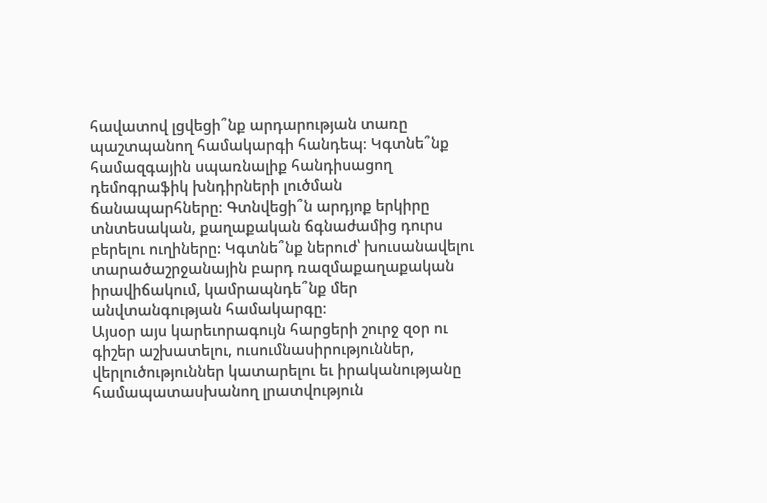հավատով լցվեցի՞նք արդարության տառը պաշտպանող համակարգի հանդեպ։ Կգտնե՞նք համազգային սպառնալիք հանդիսացող դեմոգրաֆիկ խնդիրների լուծման ճանապարհները։ Գտնվեցի՞ն արդյոք երկիրը տնտեսական, քաղաքական ճգնաժամից դուրս բերելու ուղիները: Կգտնե՞նք ներուժ՝ խուսանավելու տարածաշրջանային բարդ ռազմաքաղաքական իրավիճակում, կամրապնդե՞նք մեր անվտանգության համակարգը։
Այսօր այս կարեւորագույն հարցերի շուրջ զօր ու գիշեր աշխատելու, ուսումնասիրություններ, վերլուծություններ կատարելու եւ իրականությանը համապատասխանող լրատվություն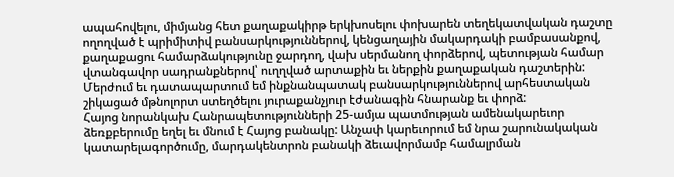ապահովելու, միմյանց հետ քաղաքակիրթ երկխոսելու փոխարեն տեղեկատվական դաշտը ողողված է պրիմիտիվ բանսարկություններով, կենցաղային մակարդակի բամբասանքով, քաղաքացու համարձակությունը ջարդող, վախ սերմանող փորձերով, պետության համար վտանգավոր սադրանքներով՝ ուղղված արտաքին եւ ներքին քաղաքական դաշտերին:
Մերժում եւ դատապարտում եմ ինքնանպատակ բանսարկություններով արհեստական շիկացած մթնոլորտ ստեղծելու յուրաքանչյուր էժանագին հնարանք եւ փորձ:
Հայոց նորանկախ Հանրապետությունների 25-ամյա պատմության ամենակարեւոր ձեռքբերումը եղել եւ մնում է Հայոց բանակը: Անչափ կարեւորում եմ նրա շարունակական կատարելագործումը, մարդակենտրոն բանակի ձեւավորմամբ համալրման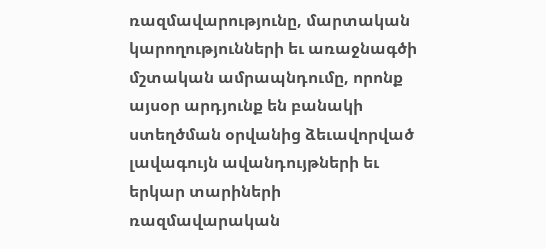ռազմավարությունը, մարտական կարողությունների եւ առաջնագծի մշտական ամրապնդումը, որոնք այսօր արդյունք են բանակի ստեղծման օրվանից ձեւավորված լավագույն ավանդույթների եւ երկար տարիների ռազմավարական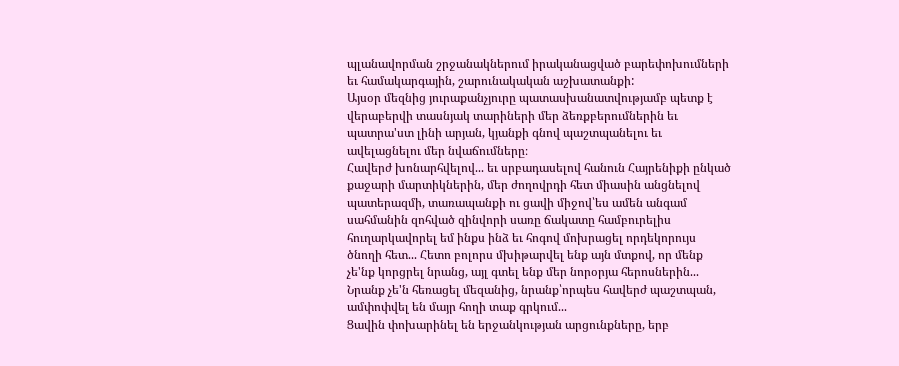պլանավորման շրջանակներում իրականացված բարեփոխումների եւ համակարգային, շարունակական աշխատանքի:
Այսօր մեզնից յուրաքանչյուրը պատասխանատվությամբ պետք է վերաբերվի տասնյակ տարիների մեր ձեռքբերումներին եւ պատրա'ստ լինի արյան, կյանքի գնով պաշտպանելու եւ ավելացնելու մեր նվաճումները։
Հավերժ խոնարհվելով... եւ սրբադասելով հանուն Հայրենիքի ընկած քաջարի մարտիկներին, մեր ժողովրդի հետ միասին անցնելով պատերազմի, տառապանքի ու ցավի միջով՝ես ամեն անգամ սահմանին զոհված զինվորի սառը ճակատը համբուրելիս հուղարկավորել եմ ինքս ինձ եւ հոգով մոխրացել որդեկորույս ծնողի հետ... Հետո բոլորս մխիթարվել ենք այն մտքով, որ մենք չե'նք կորցրել նրանց, այլ գտել ենք մեր նորօրյա հերոսներին... Նրանք չե'ն հեռացել մեզանից, նրանք՝որպես հավերժ պաշտպան, ամփոփվել են մայր հողի տաք գրկում...
Ցավին փոխարինել են երջանկության արցունքները, երբ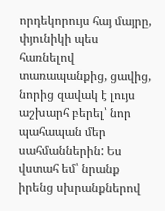որդեկորույս հայ մայրը, փյունիկի պես հառնելով տառապանքից, ցավից, նորից զավակ է լույս աշխարհ բերել՝ նոր պահապան մեր սահմաններին: Ես վստահ եմ՝ նրանք իրենց սխրանքներով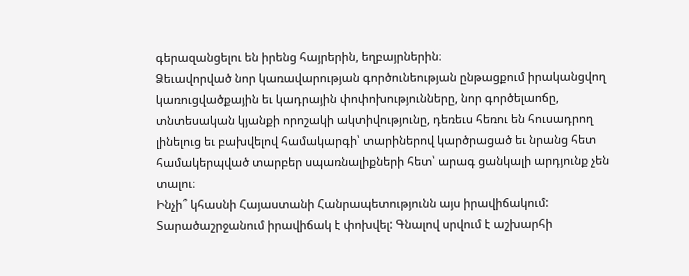գերազանցելու են իրենց հայրերին, եղբայրներին։
Ձեւավորված նոր կառավարության գործունեության ընթացքում իրականցվող կառուցվածքային եւ կադրային փոփոխությունները, նոր գործելաոճը, տնտեսական կյանքի որոշակի ակտիվությունը, դեռեւս հեռու են հուսադրող լինելուց եւ բախվելով համակարգի՝ տարիներով կարծրացած եւ նրանց հետ համակերպված տարբեր սպառնալիքների հետ՝ արագ ցանկալի արդյունք չեն տալու։
Ինչի՞ կհասնի Հայաստանի Հանրապետությունն այս իրավիճակում:
Տարածաշրջանում իրավիճակ է փոխվել: Գնալով սրվում է աշխարհի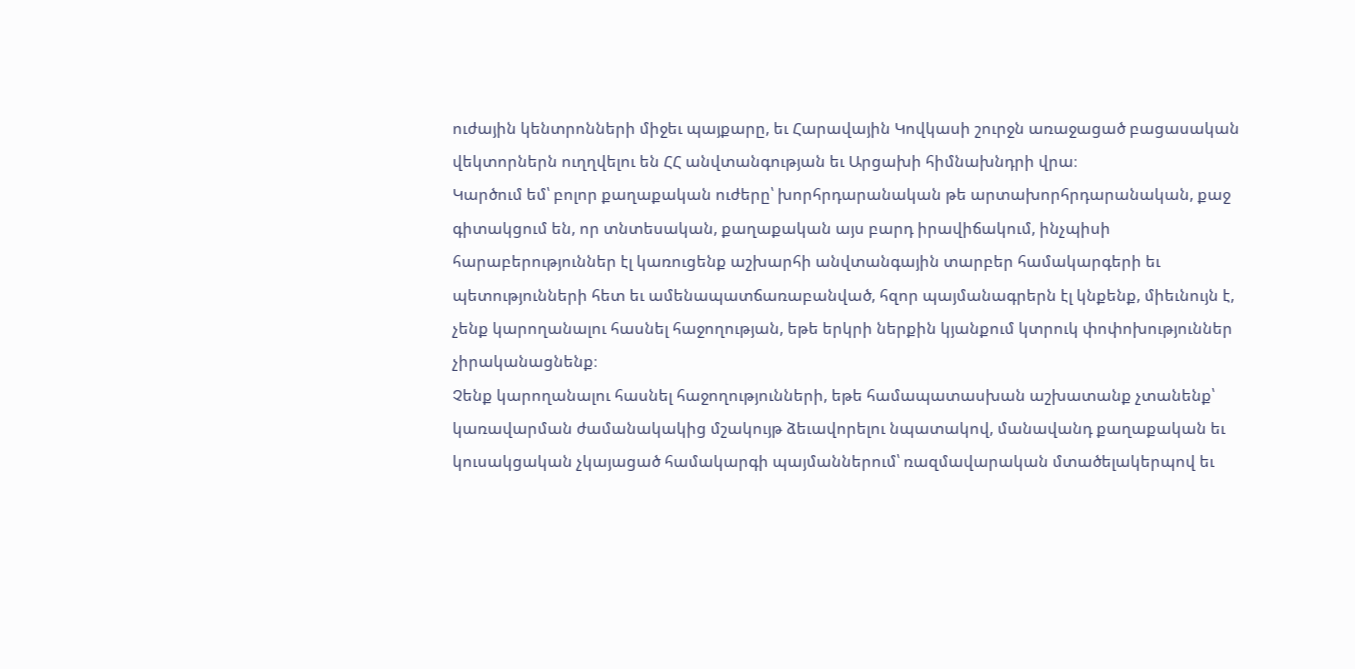ուժային կենտրոնների միջեւ պայքարը, եւ Հարավային Կովկասի շուրջն առաջացած բացասական վեկտորներն ուղղվելու են ՀՀ անվտանգության եւ Արցախի հիմնախնդրի վրա։
Կարծում եմ՝ բոլոր քաղաքական ուժերը՝ խորհրդարանական թե արտախորհրդարանական, քաջ գիտակցում են, որ տնտեսական, քաղաքական այս բարդ իրավիճակում, ինչպիսի հարաբերություններ էլ կառուցենք աշխարհի անվտանգային տարբեր համակարգերի եւ պետությունների հետ եւ ամենապատճառաբանված, հզոր պայմանագրերն էլ կնքենք, միեւնույն է, չենք կարողանալու հասնել հաջողության, եթե երկրի ներքին կյանքում կտրուկ փոփոխություններ չիրականացնենք։
Չենք կարողանալու հասնել հաջողությունների, եթե համապատասխան աշխատանք չտանենք՝ կառավարման ժամանակակից մշակույթ ձեւավորելու նպատակով, մանավանդ քաղաքական եւ կուսակցական չկայացած համակարգի պայմաններում՝ ռազմավարական մտածելակերպով եւ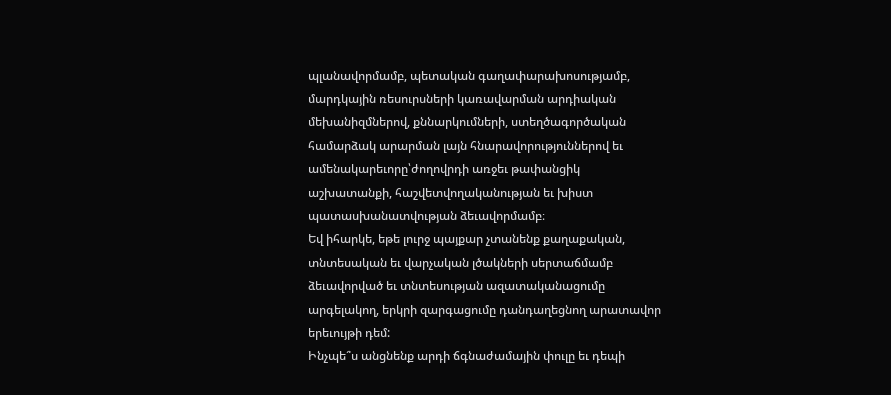պլանավորմամբ, պետական գաղափարախոսությամբ, մարդկային ռեսուրսների կառավարման արդիական մեխանիզմներով, քննարկումների, ստեղծագործական համարձակ արարման լայն հնարավորություններով եւ ամենակարեւորը՝ժողովրդի առջեւ թափանցիկ աշխատանքի, հաշվետվողականության եւ խիստ պատասխանատվության ձեւավորմամբ։
Եվ իհարկե, եթե լուրջ պայքար չտանենք քաղաքական, տնտեսական եւ վարչական լծակների սերտաճմամբ ձեւավորված եւ տնտեսության ազատականացումը արգելակող, երկրի զարգացումը դանդաղեցնող արատավոր երեւույթի դեմ:
Ինչպե՞ս անցնենք արդի ճգնաժամային փուլը եւ դեպի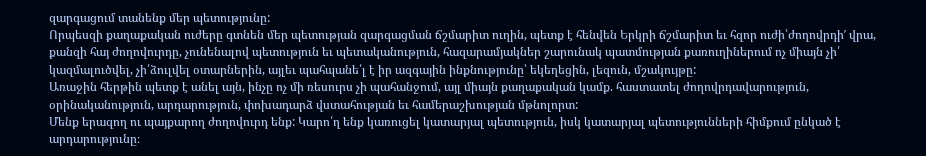զարգացում տանենք մեր պետությունը:
Որպեսզի քաղաքական ուժերը գտնեն մեր պետության զարգացման ճշմարիտ ուղին, պետք է հենվեն Երկրի ճշմարիտ եւ հզոր ուժի՝ժողովրդի′ վրա, քանզի հայ ժողովուրդը, չունենալով պետություն եւ պետականություն, հազարամյակներ շարունակ պատմության քառուղիներում ոչ միայն չի՛ կազմալուծվել, չի՛ձուլվել օտարներին, այլեւ պահպանե՛լ է իր ազգային ինքնությունը՝ եկեղեցին, լեզուն, մշակույթը:
Առաջին հերթին պետք է անել այն, ինչը ոչ մի ռեսուրս չի պահանջում, այլ միայն քաղաքական կամք. հաստատել ժողովրդավարություն, օրինականություն, արդարություն, փոխադարձ վստահության եւ համերաշխության մթնոլորտ:
Մենք երազող ու պայքարող ժողովուրդ ենք: Կարո՛ղ ենք կառուցել կատարյալ պետություն, իսկ կատարյալ պետությունների հիմքում ընկած է արդարությունը։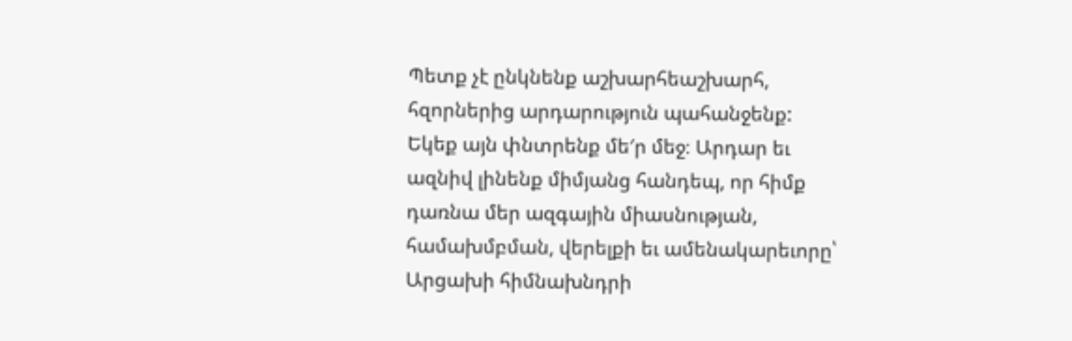Պետք չէ ընկնենք աշխարհեաշխարհ, հզորներից արդարություն պահանջենք: Եկեք այն փնտրենք մե′ր մեջ։ Արդար եւ ազնիվ լինենք միմյանց հանդեպ, որ հիմք դառնա մեր ազգային միասնության, համախմբման, վերելքի եւ ամենակարեւորը՝ Արցախի հիմնախնդրի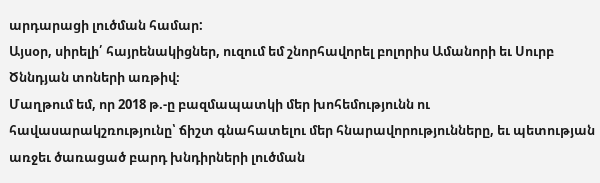արդարացի լուծման համար:
Այսօր, սիրելի՛ հայրենակիցներ, ուզում եմ շնորհավորել բոլորիս Ամանորի եւ Սուրբ Ծննդյան տոների առթիվ։
Մաղթում եմ, որ 2018 թ.-ը բազմապատկի մեր խոհեմությունն ու հավասարակշռությունը՝ ճիշտ գնահատելու մեր հնարավորությունները, եւ պետության առջեւ ծառացած բարդ խնդիրների լուծման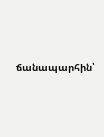ճանապարհին՝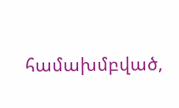համախմբված,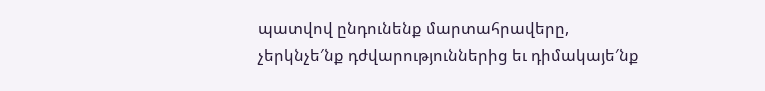պատվով ընդունենք մարտահրավերը, չերկնչե′նք դժվարություններից եւ դիմակայե′նք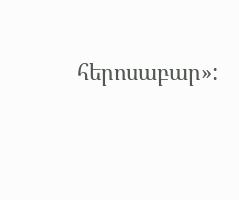հերոսաբար»: